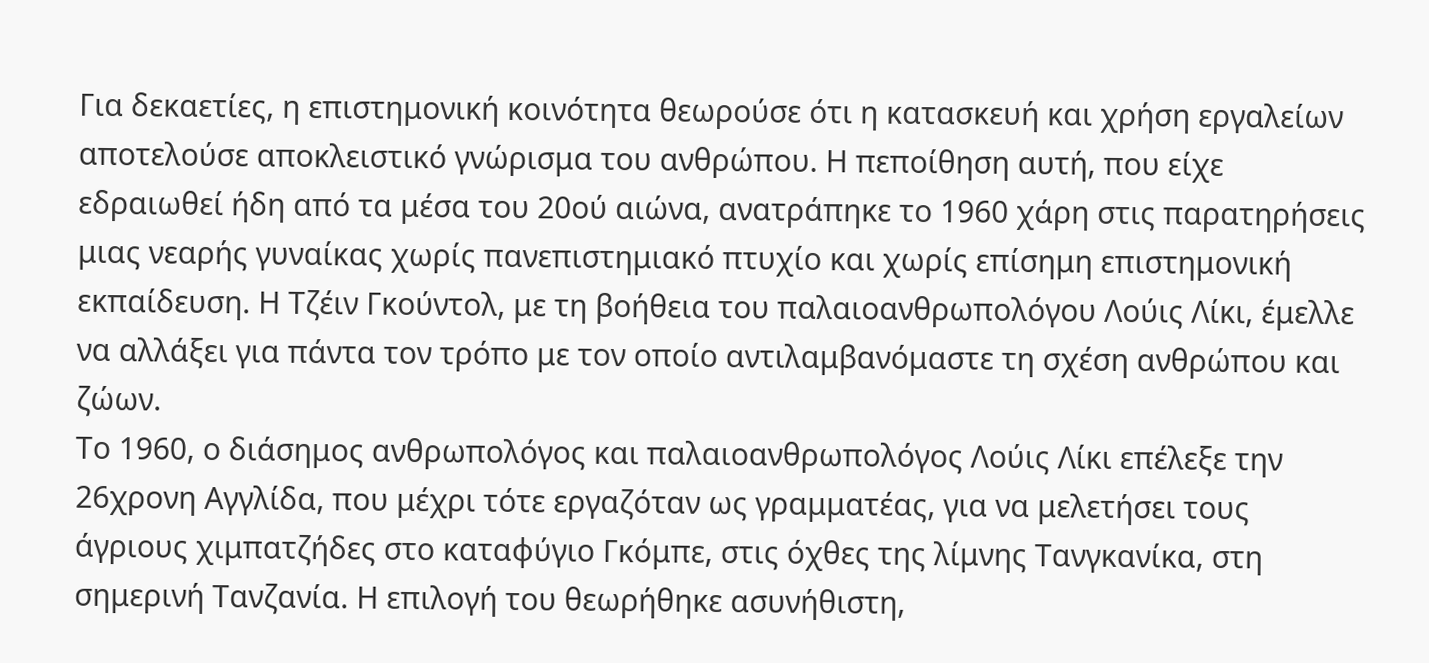Για δεκαετίες, η επιστημονική κοινότητα θεωρούσε ότι η κατασκευή και χρήση εργαλείων αποτελούσε αποκλειστικό γνώρισμα του ανθρώπου. Η πεποίθηση αυτή, που είχε εδραιωθεί ήδη από τα μέσα του 20ού αιώνα, ανατράπηκε το 1960 χάρη στις παρατηρήσεις μιας νεαρής γυναίκας χωρίς πανεπιστημιακό πτυχίο και χωρίς επίσημη επιστημονική εκπαίδευση. Η Τζέιν Γκούντολ, με τη βοήθεια του παλαιοανθρωπολόγου Λούις Λίκι, έμελλε να αλλάξει για πάντα τον τρόπο με τον οποίο αντιλαμβανόμαστε τη σχέση ανθρώπου και ζώων.
Το 1960, ο διάσημος ανθρωπολόγος και παλαιοανθρωπολόγος Λούις Λίκι επέλεξε την 26χρονη Αγγλίδα, που μέχρι τότε εργαζόταν ως γραμματέας, για να μελετήσει τους άγριους χιμπατζήδες στο καταφύγιο Γκόμπε, στις όχθες της λίμνης Τανγκανίκα, στη σημερινή Τανζανία. Η επιλογή του θεωρήθηκε ασυνήθιστη,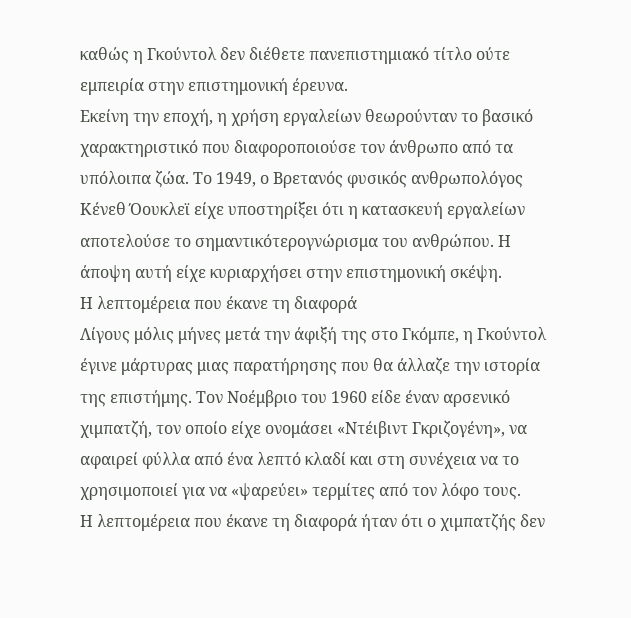καθώς η Γκούντολ δεν διέθετε πανεπιστημιακό τίτλο ούτε εμπειρία στην επιστημονική έρευνα.
Εκείνη την εποχή, η χρήση εργαλείων θεωρούνταν το βασικό χαρακτηριστικό που διαφοροποιούσε τον άνθρωπο από τα υπόλοιπα ζώα. Το 1949, ο Βρετανός φυσικός ανθρωπολόγος Κένεθ Όουκλεϊ είχε υποστηρίξει ότι η κατασκευή εργαλείων αποτελούσε το σημαντικότερογνώρισμα του ανθρώπου. Η άποψη αυτή είχε κυριαρχήσει στην επιστημονική σκέψη.
Η λεπτομέρεια που έκανε τη διαφορά
Λίγους μόλις μήνες μετά την άφιξή της στο Γκόμπε, η Γκούντολ έγινε μάρτυρας μιας παρατήρησης που θα άλλαζε την ιστορία της επιστήμης. Τον Νοέμβριο του 1960 είδε έναν αρσενικό χιμπατζή, τον οποίο είχε ονομάσει «Ντέιβιντ Γκριζογένη», να αφαιρεί φύλλα από ένα λεπτό κλαδί και στη συνέχεια να το χρησιμοποιεί για να «ψαρεύει» τερμίτες από τον λόφο τους.
Η λεπτομέρεια που έκανε τη διαφορά ήταν ότι ο χιμπατζής δεν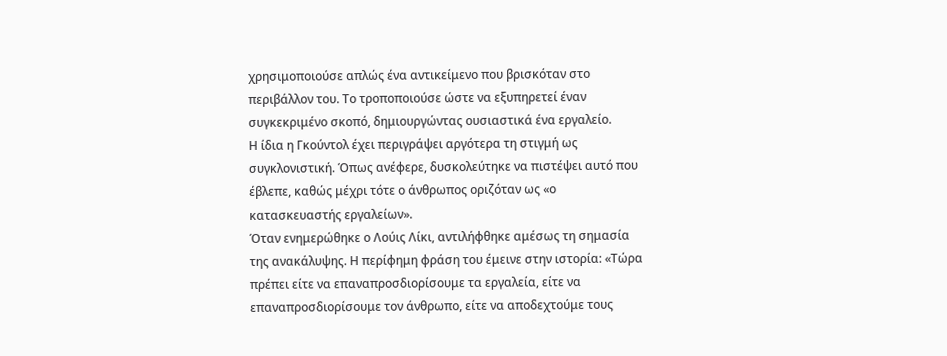χρησιμοποιούσε απλώς ένα αντικείμενο που βρισκόταν στο περιβάλλον του. Το τροποποιούσε ώστε να εξυπηρετεί έναν συγκεκριμένο σκοπό, δημιουργώντας ουσιαστικά ένα εργαλείο.
Η ίδια η Γκούντολ έχει περιγράψει αργότερα τη στιγμή ως συγκλονιστική. Όπως ανέφερε, δυσκολεύτηκε να πιστέψει αυτό που έβλεπε, καθώς μέχρι τότε ο άνθρωπος οριζόταν ως «ο κατασκευαστής εργαλείων».
Όταν ενημερώθηκε ο Λούις Λίκι, αντιλήφθηκε αμέσως τη σημασία της ανακάλυψης. Η περίφημη φράση του έμεινε στην ιστορία: «Τώρα πρέπει είτε να επαναπροσδιορίσουμε τα εργαλεία, είτε να επαναπροσδιορίσουμε τον άνθρωπο, είτε να αποδεχτούμε τους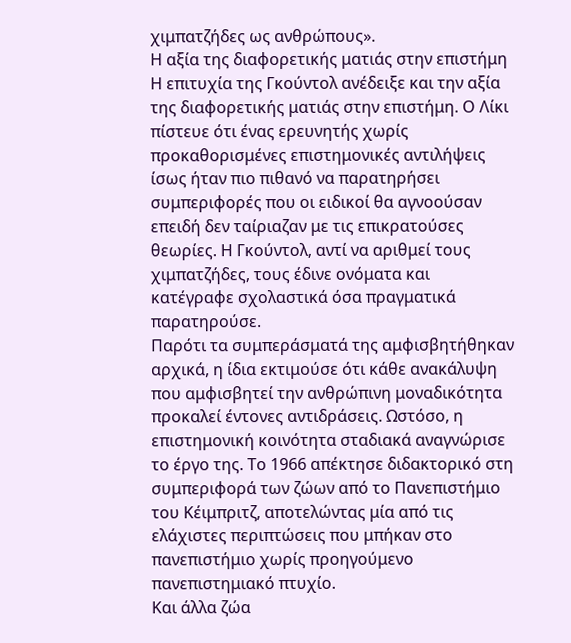χιμπατζήδες ως ανθρώπους».
Η αξία της διαφορετικής ματιάς στην επιστήμη
Η επιτυχία της Γκούντολ ανέδειξε και την αξία της διαφορετικής ματιάς στην επιστήμη. Ο Λίκι πίστευε ότι ένας ερευνητής χωρίς προκαθορισμένες επιστημονικές αντιλήψεις ίσως ήταν πιο πιθανό να παρατηρήσει συμπεριφορές που οι ειδικοί θα αγνοούσαν επειδή δεν ταίριαζαν με τις επικρατούσες θεωρίες. Η Γκούντολ, αντί να αριθμεί τους χιμπατζήδες, τους έδινε ονόματα και κατέγραφε σχολαστικά όσα πραγματικά παρατηρούσε.
Παρότι τα συμπεράσματά της αμφισβητήθηκαν αρχικά, η ίδια εκτιμούσε ότι κάθε ανακάλυψη που αμφισβητεί την ανθρώπινη μοναδικότητα προκαλεί έντονες αντιδράσεις. Ωστόσο, η επιστημονική κοινότητα σταδιακά αναγνώρισε το έργο της. Το 1966 απέκτησε διδακτορικό στη συμπεριφορά των ζώων από το Πανεπιστήμιο του Κέιμπριτζ, αποτελώντας μία από τις ελάχιστες περιπτώσεις που μπήκαν στο πανεπιστήμιο χωρίς προηγούμενο πανεπιστημιακό πτυχίο.
Και άλλα ζώα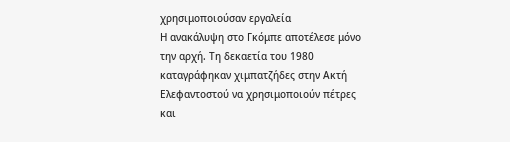χρησιμοποιούσαν εργαλεία
Η ανακάλυψη στο Γκόμπε αποτέλεσε μόνο την αρχή. Τη δεκαετία του 1980 καταγράφηκαν χιμπατζήδες στην Ακτή Ελεφαντοστού να χρησιμοποιούν πέτρες και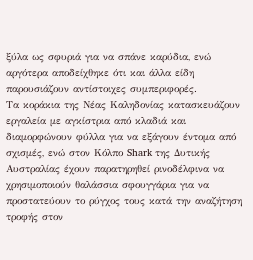ξύλα ως σφυριά για να σπάνε καρύδια, ενώ αργότερα αποδείχθηκε ότι και άλλα είδη παρουσιάζουν αντίστοιχες συμπεριφορές.
Τα κοράκια της Νέας Καληδονίας κατασκευάζουν εργαλεία με αγκίστρια από κλαδιά και διαμορφώνουν φύλλα για να εξάγουν έντομα από σχισμές, ενώ στον Κόλπο Shark της Δυτικής Αυστραλίας έχουν παρατηρηθεί ρινοδέλφινα να χρησιμοποιούν θαλάσσια σφουγγάρια για να προστατεύουν το ρύγχος τους κατά την αναζήτηση τροφής στον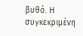βυθό. Η συγκεκριμένη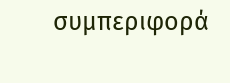συμπεριφορά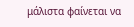μάλιστα φαίνεται να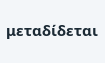μεταδίδεται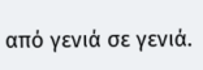από γενιά σε γενιά.